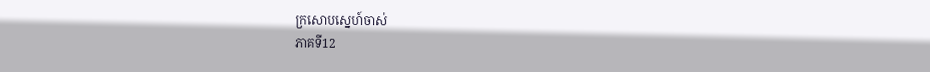ក្រសោបស្នេហ៍ចាស់
ភាគទី12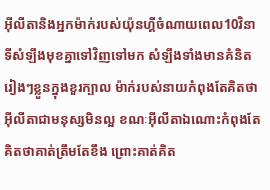អ៊ីលីតានិងអ្នកម៉ាក់របស់យ៉ុនហ្គីចំណាយពេល10វិនាទីសំឡឹងមុខគ្នាទៅវិញទៅមក សំឡឹងទាំងមានគំនិតរៀងៗខ្លួនក្នុងខួរក្បាល ម៉ាក់របស់នាយកំពុងតែគិតថាអ៊ីលីតាជាមនុស្សមិនល្អ ខណៈអ៊ីលីតាឯណោះកំពុងតែគិតថាគាត់ត្រឹមតែខឹង ព្រោះគាត់គិត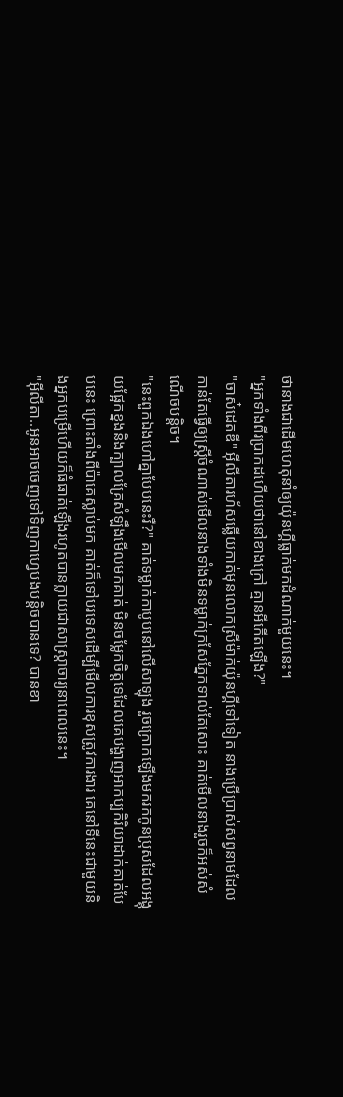ថានាងជាដើមហេតុនាំឲ្យយ៉ុនហ្គីធ្លាក់មកដំណាក់មួយនេះ។
"អ្នកទាំងពីរប្រាកដហើយថានៅខាងក្រៅ គ្មានអីកើតឡើង?"
"ចាស៎ដេតឌី" អ៊ីលីតារហ័សឆ្លើយកាត់មុនលោកស្រីម៉ាក់យ៉ុនហ្គីទៅទៀត នាងប្រើប្រាស់សព្វនាមដែលកាន់តែធ្វើឲ្យស្ត្រីចំណាស់មើលនាងទាំងមិនទម្លាក់ក្រសែភ្នែកទាល់តែសោះ គាត់មើលនាងរួចក៏អស់សំណើចបន្តិច។
"នេះពួកឯងហៅគ្នាបែបនេះរឺ?" គាត់ទម្លាក់កាបូបនៅលើសាឡុង រួចក្រោកឡើងមករកកូនប្រុសដែលអង្គុយផ្អែកខ្នងនិងក្បាលគ្រែសំឡឹងមើលមកគាត់ មិនចម្លែកចិត្តទេដែលគេបង្ហាញអាកប្បកិរិយាដាក់គាត់បែបនេះ ព្រោះតាំងពីប៉ាគេស្លាប់មក គាត់ក៏ទៅបរទេសដើម្បីមើលការខុសត្រូវការងារ គេនៅទីនេះជាមួយនិងអ្នកបម្រើហើយក៏ធំធាត់ឡើងរហូតបានក្លាយជាសាស្ត្រាចារ្យនាពេលនេះ។
"អ៊ីលីតា..អូនអាចចេញទៅទិញកាហ្វេបងបន្តិចបានទេ? បានខា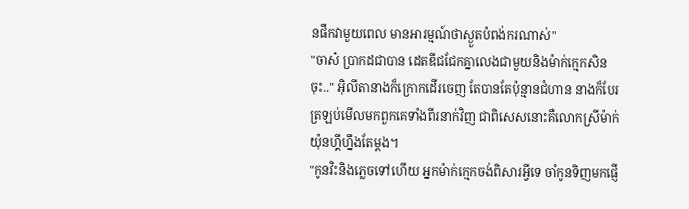នផឹកវាមួយពេល មានអារម្មណ៍ថាស្ងួតបំពង់ករណាស់"
"ចាស៎ ប្រាកដជាបាន ដេតឌីជជែកគ្នាលេងជាមួយនិងម៉ាក់ក្មេកសិនចុះ.." អ៊ិលីតានាងក៏ក្រោកដើរចេញ តែបានតែប៉ុន្មានជំហាន នាងក៏បែរត្រឡប់មើលមកពួកគេទាំងពីរនាក់វិញ ជាពិសេសនោះគឺលោកស្រីម៉ាក់យ៉ុនហ្គីហ្នឹងតែម្ដង។
"កូនវិះនិងភ្លេចទៅហើយ អ្នកម៉ាក់ក្មេកចង់ពិសារអ្វីទេ ចាំកូនទិញមកផ្ញើ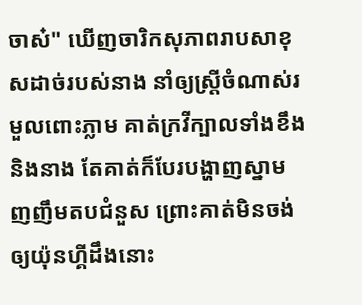ចាស៎" ឃើញចារិកសុភាពរាបសាខុសដាច់របស់នាង នាំឲ្យស្ត្រីចំណាស់រមួលពោះភ្លាម គាត់ក្រវីក្បាលទាំងខឹងនិងនាង តែគាត់ក៏បែរបង្ហាញស្នាមញញឹមតបជំនួស ព្រោះគាត់មិនចង់ឲ្យយ៉ុនហ្គីដឹងនោះ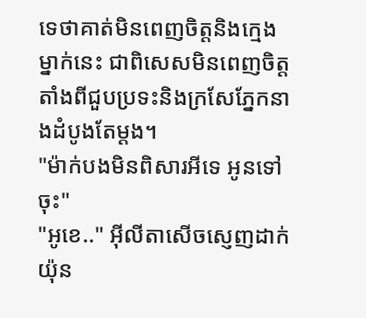ទេថាគាត់មិនពេញចិត្តនិងក្មេងម្នាក់នេះ ជាពិសេសមិនពេញចិត្តតាំងពីជួបប្រទះនិងក្រសែភ្នែកនាងដំបូងតែម្ដង។
"ម៉ាក់បងមិនពិសារអីទេ អូនទៅចុះ"
"អូខេ.." អ៊ីលីតាសើចស្ញេញដាក់យ៉ុន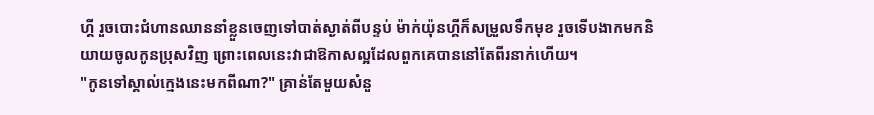ហ្គី រួចបោះជំហានឈាននាំខ្លួនចេញទៅបាត់ស្ងាត់ពីបន្ទប់ ម៉ាក់យ៉ុនហ្គីក៏សម្រួលទឹកមុខ រួចទើបងាកមកនិយាយចូលកូនប្រុសវិញ ព្រោះពេលនេះវាជាឱកាសល្អដែលពួកគេបាននៅតែពីរនាក់ហើយ។
"កូនទៅស្គាល់ក្មេងនេះមកពីណា?" គ្រាន់តែមួយសំនួ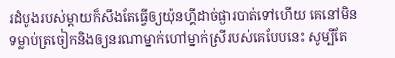រដំបូងរបស់ម្ដាយក៏សឹងតែធ្វើឲ្យយ៉ុនហ្គីដាច់ផ្ងារបាត់ទៅហើយ គេនៅមិនទម្លាប់ត្រចៀកនិងឲ្យនរណាម្នាក់ហៅម្នាក់ស្រីរបស់គេបែបនេះ សូម្បីតែ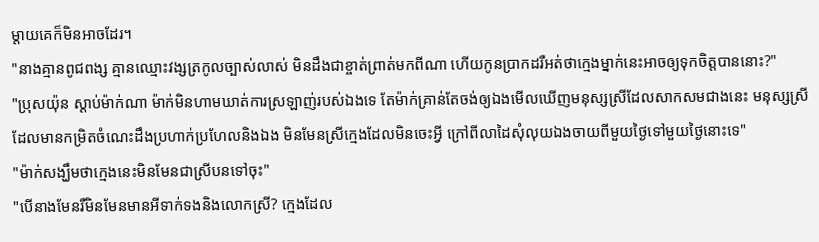ម្ដាយគេក៏មិនអាចដែរ។
"នាងគ្មានពូជពង្ស គ្មានឈ្មោះវង្សត្រកូលច្បាស់លាស់ មិនដឹងជាខ្ចាត់ព្រាត់មកពីណា ហើយកូនប្រាកដរឺអត់ថាក្មេងម្នាក់នេះអាចឲ្យទុកចិត្តបាននោះ?"
"ប្រុសយ៉ុន ស្ដាប់ម៉ាក់ណា ម៉ាក់មិនហាមឃាត់ការស្រឡាញ់របស់ឯងទេ តែម៉ាក់គ្រាន់តែចង់ឲ្យឯងមើលឃើញមនុស្សស្រីដែលសាកសមជាងនេះ មនុស្សស្រីដែលមានកម្រិតចំណេះដឹងប្រហាក់ប្រហែលនិងឯង មិនមែនស្រីក្មេងដែលមិនចេះអ្វី ក្រៅពីលាដៃសុំលុយឯងចាយពីមួយថ្ងៃទៅមួយថ្ងៃនោះទេ"
"ម៉ាក់សង្ឃឹមថាក្មេងនេះមិនមែនជាស្រីបនទៅចុះ"
"បើនាងមែនរឺមិនមែនមានអីទាក់ទងនិងលោកស្រី? ក្មេងដែល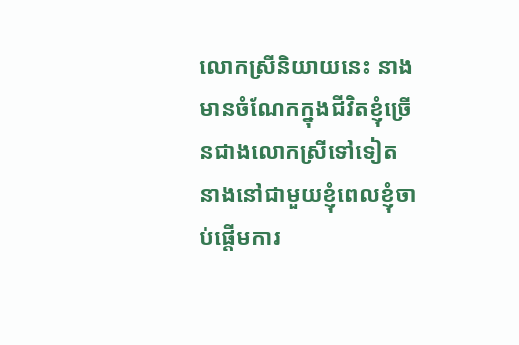លោកស្រីនិយាយនេះ នាងមានចំណែកក្នុងជីវិតខ្ញុំច្រើនជាងលោកស្រីទៅទៀត នាងនៅជាមួយខ្ញុំពេលខ្ញុំចាប់ផ្ដើមការ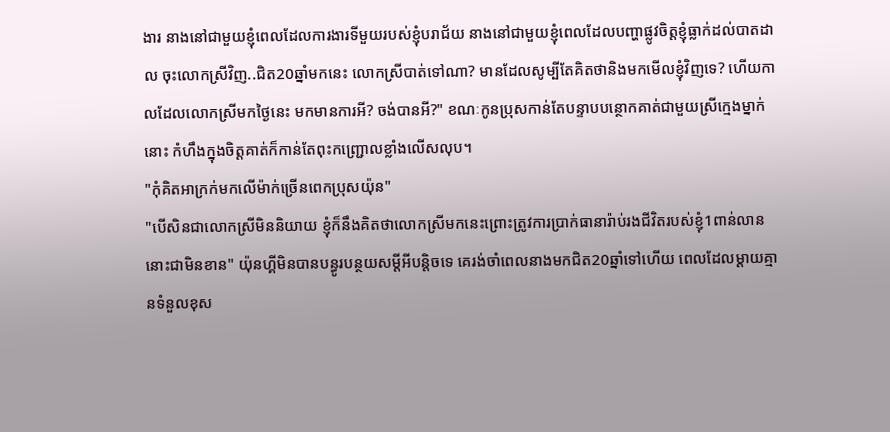ងារ នាងនៅជាមួយខ្ញុំពេលដែលការងារទីមួយរបស់ខ្ញុំបរាជ័យ នាងនៅជាមួយខ្ញុំពេលដែលបញ្ហាផ្លូវចិត្តខ្ញុំធ្លាក់ដល់បាតដាល ចុះលោកស្រីវិញ..ជិត20ឆ្នាំមកនេះ លោកស្រីបាត់ទៅណា? មានដែលសូម្បីតែគិតថានិងមកមើលខ្ញុំវិញទេ? ហើយកាលដែលលោកស្រីមកថ្ងៃនេះ មកមានការអី? ចង់បានអី?" ខណៈកូនប្រុសកាន់តែបន្ទាបបន្ថោកគាត់ជាមួយស្រីក្មេងម្នាក់នោះ កំហឹងក្នុងចិត្តគាត់ក៏កាន់តែពុះកញ្ជ្រោលខ្លាំងលើសលុប។
"កុំគិតអាក្រក់មកលើម៉ាក់ច្រើនពេកប្រុសយ៉ុន"
"បើសិនជាលោកស្រីមិននិយាយ ខ្ញុំក៏នឹងគិតថាលោកស្រីមកនេះព្រោះត្រូវការប្រាក់ធានារ៉ាប់រងជីវិតរបស់ខ្ញុំ1ពាន់លាននោះជាមិនខាន" យ៉ុនហ្គីមិនបានបន្ធូរបន្ថយសម្ដីអីបន្តិចទេ គេរង់ចាំពេលនាងមកជិត20ឆ្នាំទៅហើយ ពេលដែលម្ដាយគ្មានទំនួលខុស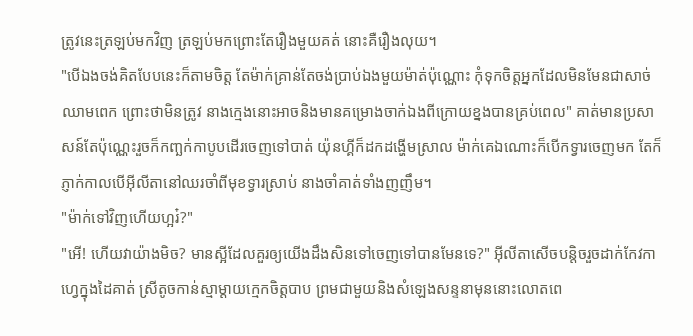ត្រូវនេះត្រឡប់មកវិញ ត្រឡប់មកព្រោះតែរឿងមួយគត់ នោះគឺរឿងលុយ។
"បើឯងចង់គិតបែបនេះក៏តាមចិត្ត តែម៉ាក់គ្រាន់តែចង់ប្រាប់ឯងមួយម៉ាត់ប៉ុណ្ណោះ កុំទុកចិត្តអ្នកដែលមិនមែនជាសាច់ឈាមពេក ព្រោះថាមិនត្រូវ នាងក្មេងនោះអាចនិងមានគម្រោងចាក់ឯងពីក្រោយខ្នងបានគ្រប់ពេល" គាត់មានប្រសាសន៍តែប៉ុណ្ណេះរួចក៏កញ្ឆក់កាបូបដើរចេញទៅបាត់ យ៉ុនហ្គីក៏ដកដង្ហើមស្រាល ម៉ាក់គេឯណោះក៏បើកទ្វារចេញមក តែក៏ភ្ញាក់កាលបើអ៊ីលីតានៅឈរចាំពីមុខទ្វារស្រាប់ នាងចាំគាត់ទាំងញញឹម។
"ម៉ាក់ទៅវិញហើយហ្អរ៎?"
"អើ! ហើយវាយ៉ាងមិច? មានស្អីដែលគួរឲ្យយើងដឹងសិនទៅចេញទៅបានមែនទេ?" អ៊ីលីតាសើចបន្តិចរួចដាក់កែវកាហ្វេក្នុងដៃគាត់ ស្រីតូចកាន់ស្មាម្ដាយក្មេកចិត្តបាប ព្រមជាមួយនិងសំឡេងសន្ទនាមុននោះលោតពេ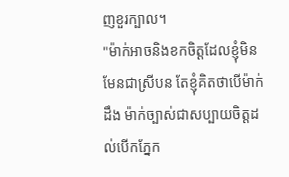ញខួរក្បាល។
"ម៉ាក់អាចនិងខកចិត្តដែលខ្ញុំមិនមែនជាស្រីបន តែខ្ញុំគិតថាបើម៉ាក់ដឹង ម៉ាក់ច្បាស់ជាសប្បាយចិត្តដល់បើកភ្នែក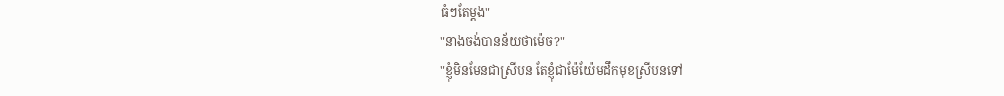ធំៗតែម្ដង"
"នាងចង់បានន័យថាម៉េច?"
"ខ្ញុំមិនមែនជាស្រីបន តែខ្ញុំជាម៉ែយ៉ែមដឹកមុខស្រីបនទៅ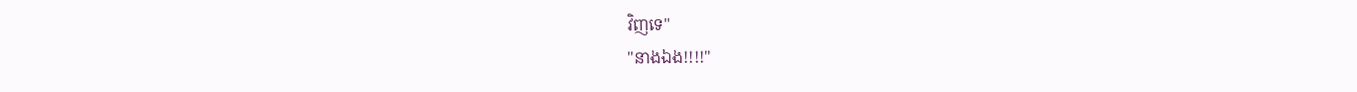វិញទេ"
"នាងឯង!!!!"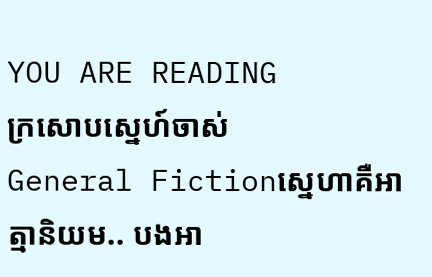YOU ARE READING
ក្រសោបស្នេហ៍ចាស់
General Fictionស្នេហាគឺអាត្មានិយម.. បងអា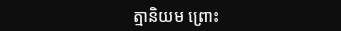ត្មានិយម ព្រោះ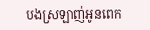បងស្រឡាញ់អូនពេក